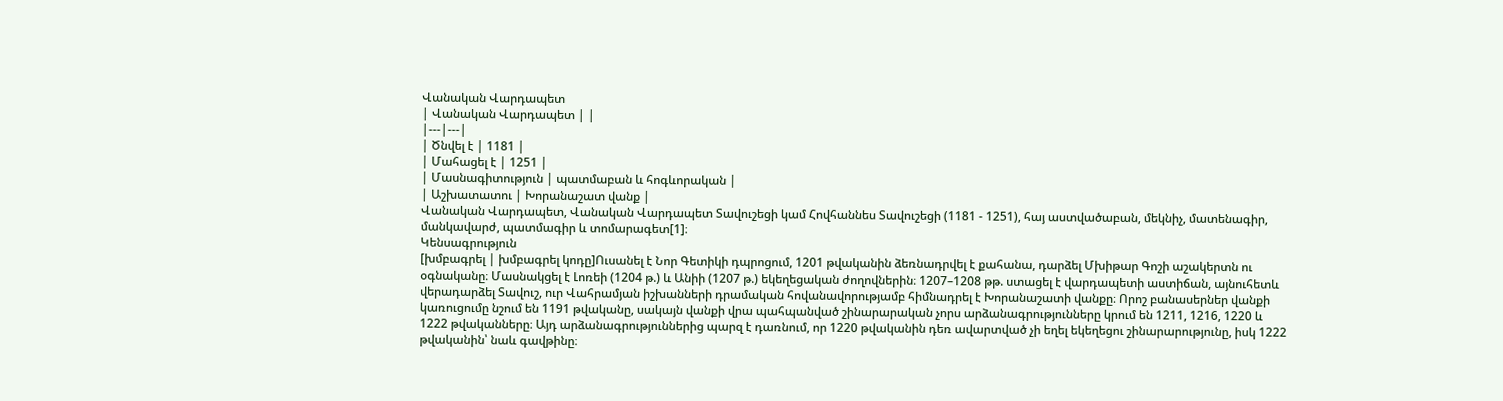Վանական Վարդապետ
| Վանական Վարդապետ | |
|---|---|
| Ծնվել է | 1181 |
| Մահացել է | 1251 |
| Մասնագիտություն | պատմաբան և հոգևորական |
| Աշխատատու | Խորանաշատ վանք |
Վանական Վարդապետ, Վանական Վարդապետ Տավուշեցի կամ Հովհաննես Տավուշեցի (1181 - 1251), հայ աստվածաբան, մեկնիչ, մատենագիր, մանկավարժ, պատմագիր և տոմարագետ[1]։
Կենսագրություն
[խմբագրել | խմբագրել կոդը]Ուսանել է Նոր Գետիկի դպրոցում, 1201 թվականին ձեռնադրվել է քահանա, դարձել Մխիթար Գոշի աշակերտն ու օգնականը։ Մասնակցել է Լոռեի (1204 թ.) և Անիի (1207 թ.) եկեղեցական ժողովներին։ 1207–1208 թթ. ստացել է վարդապետի աստիճան, այնուհետև վերադարձել Տավուշ, ուր Վահրամյան իշխանների դրամական հովանավորությամբ հիմնադրել է Խորանաշատի վանքը։ Որոշ բանասերներ վանքի կառուցումը նշում են 1191 թվականը, սակայն վանքի վրա պահպանված շինարարական չորս արձանագրությունները կրում են 1211, 1216, 1220 և 1222 թվականները։ Այդ արձանագրություններից պարզ է դառնում, որ 1220 թվականին դեռ ավարտված չի եղել եկեղեցու շինարարությունը, իսկ 1222 թվականին՝ նաև գավթինը։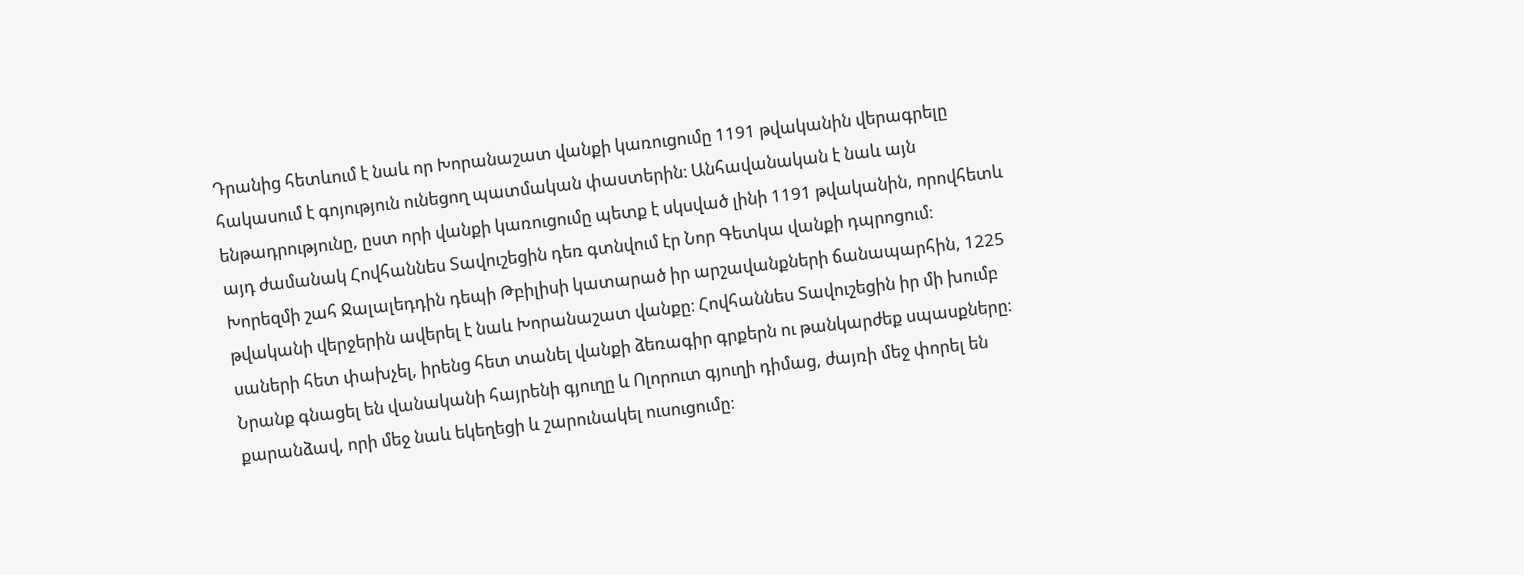Դրանից հետևում է նաև որ Խորանաշատ վանքի կառուցումը 1191 թվականին վերագրելը հակասում է գոյություն ունեցող պատմական փաստերին։ Անհավանական է նաև այն ենթադրությունը, ըստ որի վանքի կառուցումը պետք է սկսված լինի 1191 թվականին, որովհետև այդ ժամանակ Հովհաննես Տավուշեցին դեռ գտնվում էր Նոր Գետկա վանքի դպրոցում։
Խորեզմի շահ Ջալալեդդին դեպի Թբիլիսի կատարած իր արշավանքների ճանապարհին, 1225 թվականի վերջերին ավերել է նաև Խորանաշատ վանքը։ Հովհաննես Տավուշեցին իր մի խումբ սաների հետ փախչել, իրենց հետ տանել վանքի ձեռագիր գրքերն ու թանկարժեք սպասքները։ Նրանք գնացել են վանականի հայրենի գյուղը և Ոլորուտ գյուղի դիմաց, ժայռի մեջ փորել են քարանձավ, որի մեջ նաև եկեղեցի և շարունակել ուսուցումը։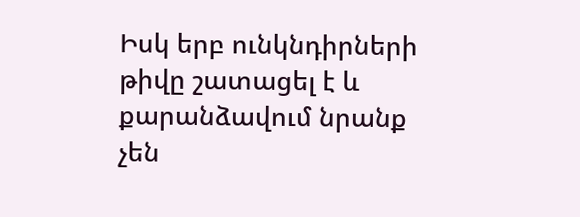Իսկ երբ ունկնդիրների թիվը շատացել է և քարանձավում նրանք չեն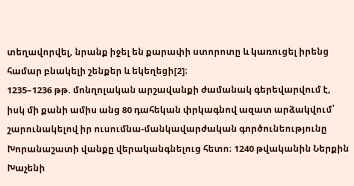տեղավորվել, նրանք իջել են քարափի ստորոտը և կառուցել իրենց համար բնակելի շենքեր և եկեղեցի[2]։
1235–1236 թթ. մոնղոլական արշավանքի ժամանակ գերեվարվում է, իսկ մի քանի ամիս անց 80 դահեկան փրկագնով ազատ արձակվում՝ շարունակելով իր ուսումնա-մանկավարժական գործունեությունը Խորանաշատի վանքը վերականգնելուց հետո։ 1240 թվականին Ներքին Խաչենի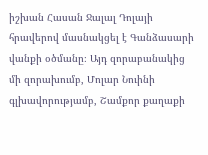իշխան Հասան Ջալալ Դոլայի հրավերով մասնակցել է Գանձասարի վանքի օծմանը։ Այդ զորաբանակից մի զորախումբ, Մոլար Նուինի գլխավորությամբ, Շամքոր քաղաքի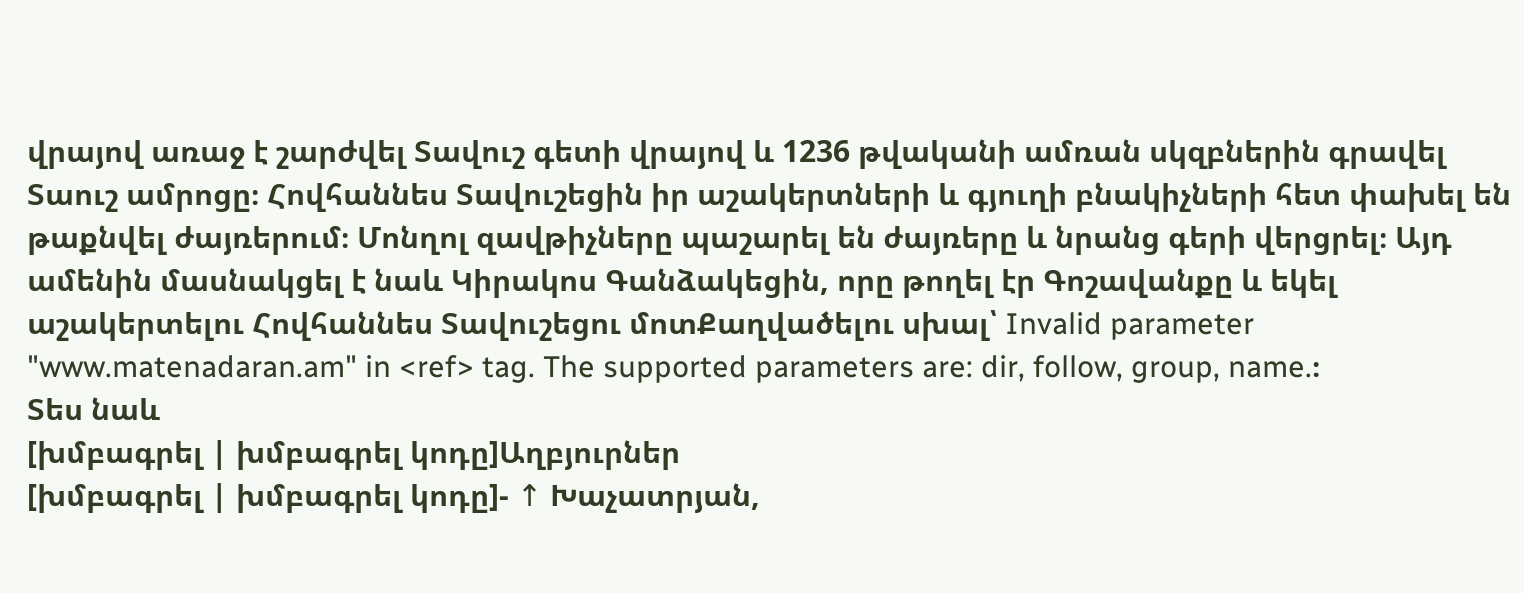վրայով առաջ է շարժվել Տավուշ գետի վրայով և 1236 թվականի ամռան սկզբներին գրավել Տաուշ ամրոցը։ Հովհաննես Տավուշեցին իր աշակերտների և գյուղի բնակիչների հետ փախել են թաքնվել ժայռերում։ Մոնղոլ զավթիչները պաշարել են ժայռերը և նրանց գերի վերցրել։ Այդ ամենին մասնակցել է նաև Կիրակոս Գանձակեցին, որը թողել էր Գոշավանքը և եկել աշակերտելու Հովհաննես Տավուշեցու մոտՔաղվածելու սխալ՝ Invalid parameter "www.matenadaran.am" in <ref> tag. The supported parameters are: dir, follow, group, name.։
Տես նաև
[խմբագրել | խմբագրել կոդը]Աղբյուրներ
[խմբագրել | խմբագրել կոդը]- ↑ Խաչատրյան,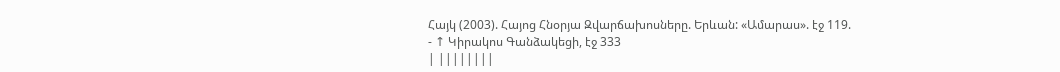Հայկ (2003). Հայոց Հնօրյա Զվարճախոսները. Երևան: «Ամարաս». էջ 119.
- ↑ Կիրակոս Գանձակեցի, էջ 333
| ||||||||